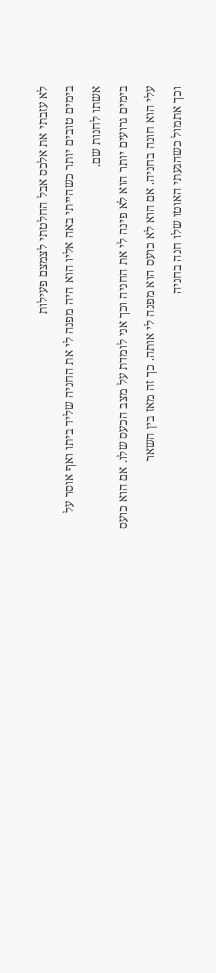לא עזבתי את אלכס אבל החלטתי לצמצם פעילות
בימים טובים יותר כשהייתי באה אליו הוא היה מפנה לי את החניה שליד ביתו ואף אוסר על אשתו לחנות שם.
בימים גרועים יותר הוא לא פינה לי את החניה וכך אני לומדת על מצב הכעס שלו. אם הוא כועס עלי הוא חונה בחניה. אם הוא לא כועס הוא מפנה לי אותה. כך זה מאז בין השאר
וכך אתמול כשהגעתי האוטו שלו חנה בחניה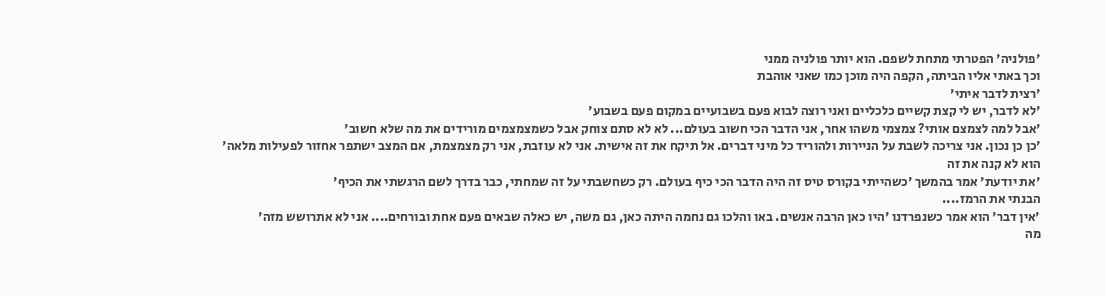'פולניה' הפטרתי מתחת לשפם. הוא יותר פולניה ממני
וכך באתי אליו הביתה, הקפה היה מוכן כמו שאני אוהבת
'רצית לדבר איתי'
'לא לדבר, יש לי קצת קשיים כלכליים ואני רוצה לבוא פעם בשבועיים במקום פעם בשבוע'
'אבל למה לצמצם אותי? צמצמי משהו אחר, אני הדבר הכי חשוב בעולם... לא לא סתם צוחק אבל כשמצמצמים מורידים את מה שלא חשוב'
'כן כן נכון. אני צריכה לשבת על הניירות ולהוריד כל מיני דברים. אל תיקח את זה אישית. אני לא עוזבת, אני רק מצמצמת, אם המצב ישתפר אחזור לפעילות מלאה'
הוא לא קנה את זה
'את יודעת' אמר בהמשך 'כשהייתי בקורס טיס זה היה הדבר הכי כיף בעולם. רק כשחשבתי על זה שמחתי, כבר בדרך לשם הרגשתי את הכיף'
הבנתי את הרמז....
'אין דבר' הוא אמר כשנפרדנו 'היו כאן הרבה אנשים. באו והלכו גם נחמה היתה כאן, גם משה, יש כאלה שבאים פעם אחת ובורחים.... אני לא אתרושש מזה'
מה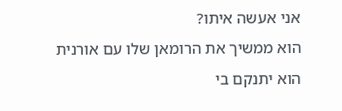אני אעשה איתו?
הוא ממשיך את הרומאן שלו עם אורנית
הוא יתנקם בי